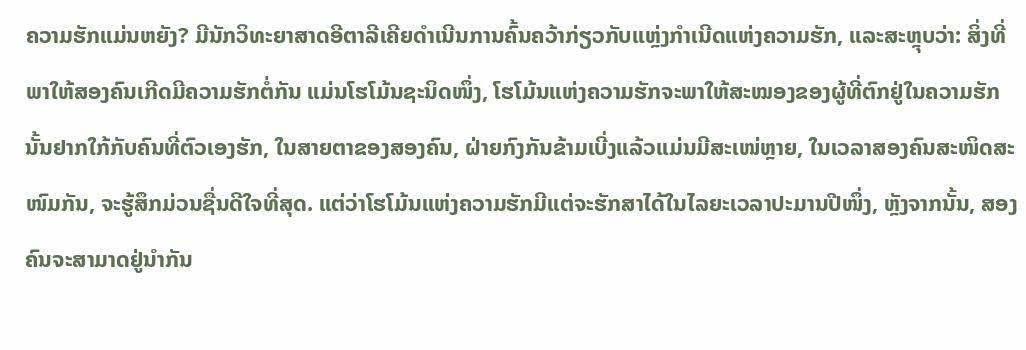ຄວາມຮັກແມ່ນຫຍັງ? ມີນັກວິທະຍາສາດອີຕາລີເຄີຍດຳເນີນການຄົ້ນຄວ້າກ່ຽວກັບແຫຼ່ງກຳເນີດແຫ່ງຄວາມຮັກ, ແລະສະຫຼຸບວ່າ: ສິ່ງທີ່ພາໃຫ້ສອງຄົນເກີດມີຄວາມຮັກຕໍ່ກັນ ແມ່ນໂຮໂມ້ນຊະນິດໜຶ່ງ, ໂຮໂມ້ນແຫ່ງຄວາມຮັກຈະພາໃຫ້ສະໝອງຂອງຜູ້ທີ່ຕົກຢູ່ໃນຄວາມຮັກນັ້ນຢາກໃກ້ກັບຄົນທີ່ຕົວເອງຮັກ, ໃນສາຍຕາຂອງສອງຄົນ, ຝ່າຍກົງກັນຂ້າມເບີ່ງແລ້ວແມ່ນມີສະເໜ່ຫຼາຍ, ໃນເວລາສອງຄົນສະໜິດສະໜົມກັນ, ຈະຮູ້ສຶກມ່ວນຊື່ນດີໃຈທີ່ສຸດ. ແຕ່ວ່າໂຮໂມ້ນແຫ່ງຄວາມຮັກມີແຕ່ຈະຮັກສາໄດ້ໃນໄລຍະເວລາປະມານປີໜຶ່ງ, ຫຼັງຈາກນັ້ນ, ສອງຄົນຈະສາມາດຢູ່ນຳກັນ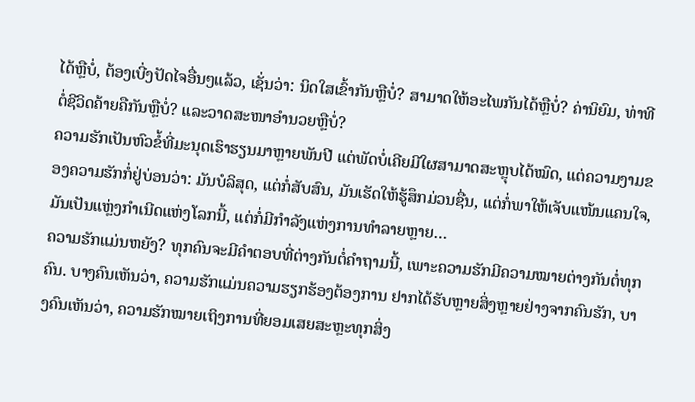ໄດ້ຫຼືບໍ່, ຕ້ອງເບີ່ງປັດໄຈອື່ນໆແລ້ວ, ເຊັ່ນວ່າ: ນິດໃສເຂົ້າກັນຫຼືບໍ່? ສາມາດໃຫ້ອະໄພກັນໄດ້ຫຼືບໍ່? ຄ່ານິຍົມ, ທ່າທີຕໍ່ຊີວິດຄ້າຍຄືກັນຫຼືບໍ່? ແລະວາດສະໜາອຳນວຍຫຼືບໍ່?
ຄວາມຮັກເປັນຫົວຂໍ້ທີ່ມະນຸດເຮົາຮຽນມາຫຼາຍພັນປີ ແຕ່ພັດບໍ່ເຄີຍມີໃຜສາມາດສະຫຼຸບໄດ້ໝົດ, ແຕ່ຄວາມງາມຂອງຄວາມຮັກກໍ່ຢູ່ບ່ອນວ່າ: ມັນບໍລິສຸດ, ແຕ່ກໍ່ສັບສົນ, ມັນເຮັດໃຫ້ຮູ້ສຶກມ່ວນຊື່ນ, ແຕ່ກໍ່ພາໃຫ້ເຈັບແໜ້ນແຄນໃຈ, ມັນເປັນແຫຼ່ງກຳເນີດແຫ່ງໂລກນີ້, ແຕ່ກໍ່ມີກຳລັງແຫ່ງການທຳລາຍຫຼາຍ…
ຄວາມຮັກແມ່ນຫຍັງ? ທຸກຄົນຈະມີຄຳຕອບທີ່ຕ່າງກັນຕໍ່ຄຳຖາມນີ້, ເພາະຄວາມຮັກມີຄວາມໝາຍຕ່າງກັນຕໍ່ທຸກຄົນ. ບາງຄົນເຫັນວ່າ, ຄວາມຮັກແມ່ນຄວາມຮຽກຮ້ອງຕ້ອງການ ຢາກໄດ້ຮັບຫຼາຍສິ່ງຫຼາຍຢ່າງຈາກຄົນຮັກ, ບາງຄົນເຫັນວ່າ, ຄວາມຮັກໝາຍເຖິງການທີ່ຍອມເສຍສະຫຼະທຸກສິ່ງ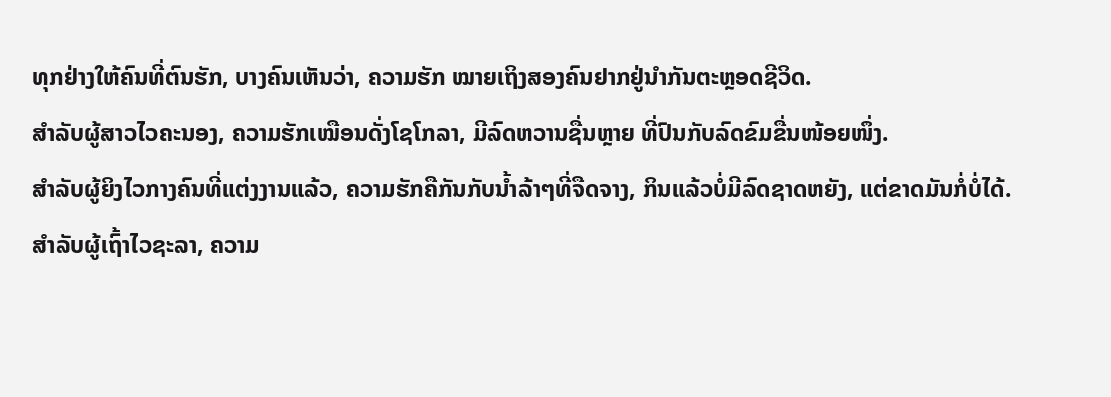ທຸກຢ່າງໃຫ້ຄົນທີ່ຕົນຮັກ, ບາງຄົນເຫັນວ່າ, ຄວາມຮັກ ໝາຍເຖິງສອງຄົນຢາກຢູ່ນຳກັນຕະຫຼອດຊີວິດ.
ສຳລັບຜູ້ສາວໄວຄະນອງ, ຄວາມຮັກເໝືອນດັ່ງໂຊໂກລາ, ມີລົດຫວານຊື່ນຫຼາຍ ທີ່ປົນກັບລົດຂົມຂື່ນໜ້ອຍໜຶ່ງ.
ສຳລັບຜູ້ຍິງໄວກາງຄົນທີ່ແຕ່ງງານແລ້ວ, ຄວາມຮັກຄືກັນກັບນ້ຳລ້າໆທີ່ຈືດຈາງ, ກິນແລ້ວບໍ່ມີລົດຊາດຫຍັງ, ແຕ່ຂາດມັນກໍ່ບໍ່ໄດ້.
ສຳລັບຜູ້ເຖົ້າໄວຊະລາ, ຄວາມ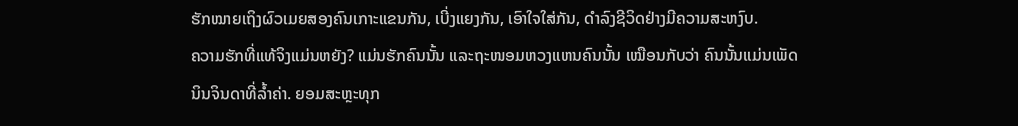ຮັກໝາຍເຖິງຜົວເມຍສອງຄົນເກາະແຂນກັນ, ເບີ່ງແຍງກັນ, ເອົາໃຈໃສ່ກັນ, ດຳລົງຊີວິດຢ່າງມີຄວາມສະຫງົບ.
ຄວາມຮັກທີ່ແທ້ຈິງແມ່ນຫຍັງ? ແມ່ນຮັກຄົນນັ້ນ ແລະຖະໜອມຫວງແຫນຄົນນັ້ນ ເໝືອນກັບວ່າ ຄົນນັ້ນແມ່ນເພັດນິນຈິນດາທີ່ລ້ຳຄ່າ. ຍອມສະຫຼະທຸກ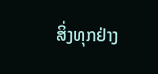ສິ່ງທຸກຢ່າງ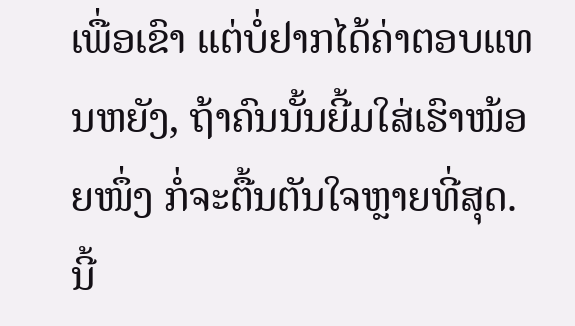ເພື່ອເຂົາ ແຕ່ບໍ່ຢາກໄດ້ຄ່າຕອບແທນຫຍັງ, ຖ້າຄົນນັ້ນຍີ້ມໃສ່ເຮົາໜ້ອຍໜຶ່ງ ກໍ່ຈະຕື້ນຕັນໃຈຫຼາຍທີ່ສຸດ. ນີ້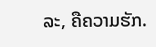ລະ, ຄືຄວາມຮັກ.